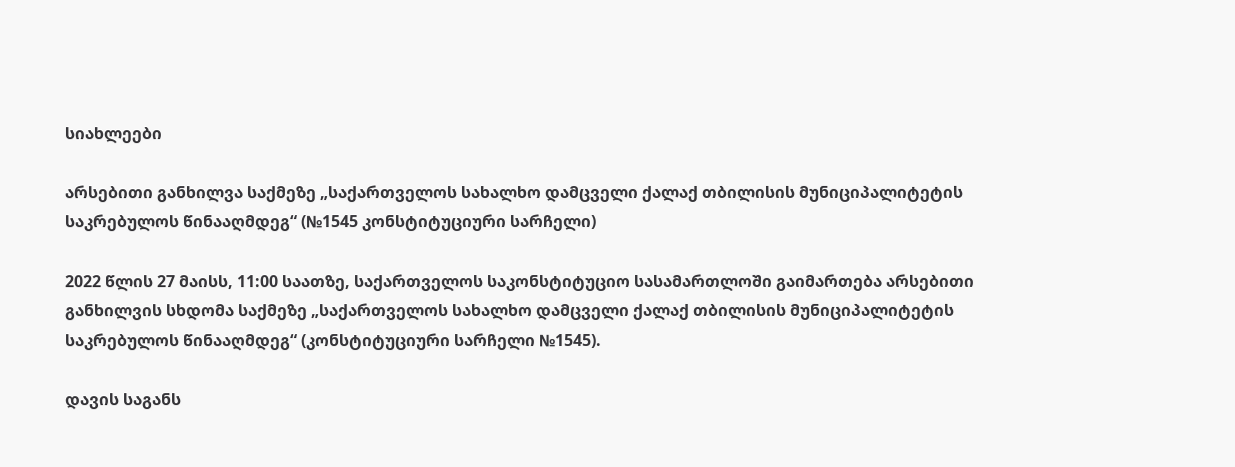სიახლეები

არსებითი განხილვა საქმეზე „საქართველოს სახალხო დამცველი ქალაქ თბილისის მუნიციპალიტეტის საკრებულოს წინააღმდეგ“ (№1545 კონსტიტუციური სარჩელი)

2022 წლის 27 მაისს, 11:00 საათზე, საქართველოს საკონსტიტუციო სასამართლოში გაიმართება არსებითი განხილვის სხდომა საქმეზე „საქართველოს სახალხო დამცველი ქალაქ თბილისის მუნიციპალიტეტის საკრებულოს წინააღმდეგ“ (კონსტიტუციური სარჩელი №1545).

დავის საგანს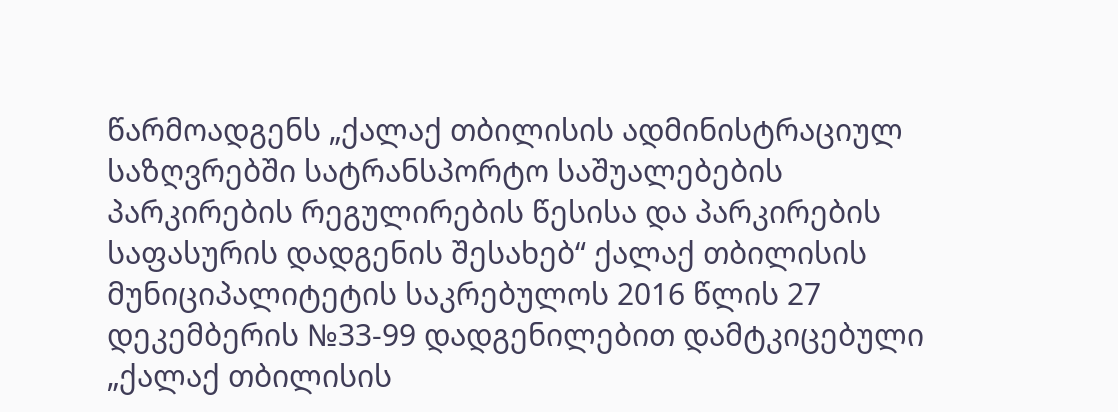წარმოადგენს „ქალაქ თბილისის ადმინისტრაციულ საზღვრებში სატრანსპორტო საშუალებების პარკირების რეგულირების წესისა და პარკირების საფასურის დადგენის შესახებ“ ქალაქ თბილისის მუნიციპალიტეტის საკრებულოს 2016 წლის 27 დეკემბერის №33-99 დადგენილებით დამტკიცებული „ქალაქ თბილისის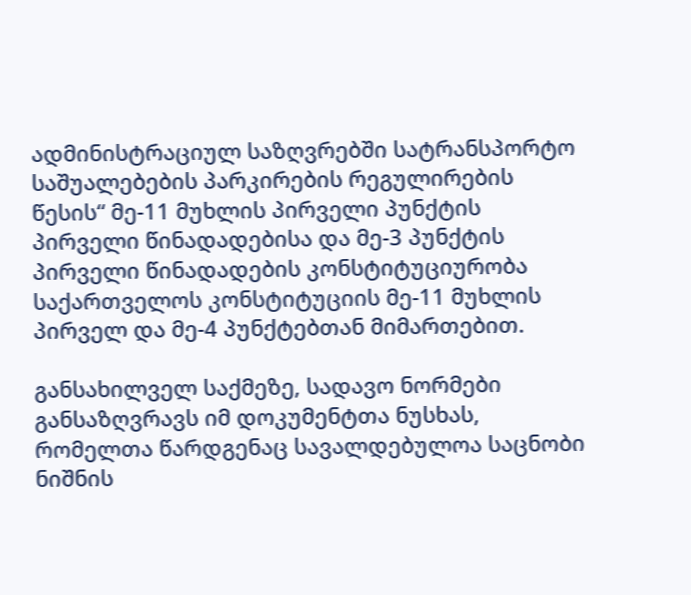ადმინისტრაციულ საზღვრებში სატრანსპორტო საშუალებების პარკირების რეგულირების წესის“ მე-11 მუხლის პირველი პუნქტის პირველი წინადადებისა და მე-3 პუნქტის პირველი წინადადების კონსტიტუციურობა საქართველოს კონსტიტუციის მე-11 მუხლის პირველ და მე-4 პუნქტებთან მიმართებით.

განსახილველ საქმეზე, სადავო ნორმები განსაზღვრავს იმ დოკუმენტთა ნუსხას, რომელთა წარდგენაც სავალდებულოა საცნობი ნიშნის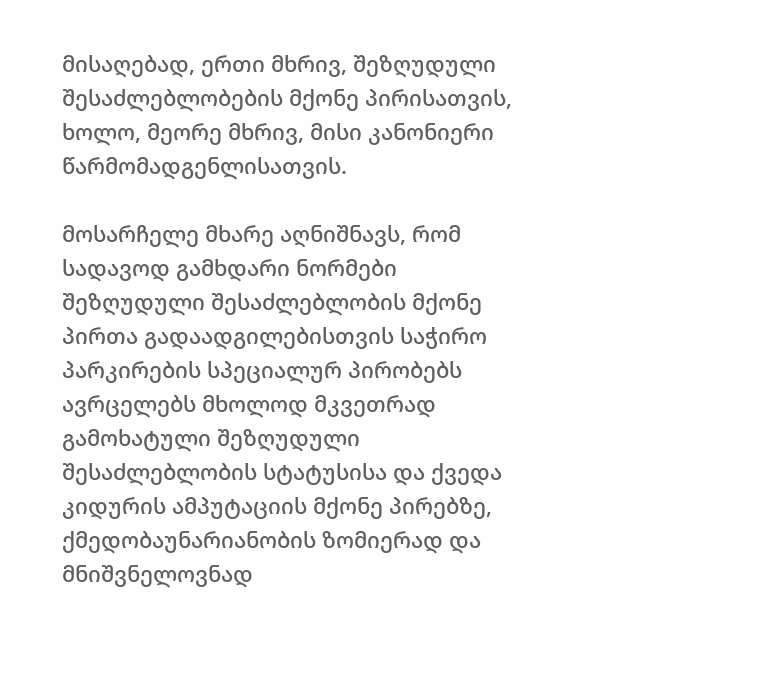მისაღებად, ერთი მხრივ, შეზღუდული შესაძლებლობების მქონე პირისათვის, ხოლო, მეორე მხრივ, მისი კანონიერი წარმომადგენლისათვის.

მოსარჩელე მხარე აღნიშნავს, რომ სადავოდ გამხდარი ნორმები შეზღუდული შესაძლებლობის მქონე პირთა გადაადგილებისთვის საჭირო პარკირების სპეციალურ პირობებს ავრცელებს მხოლოდ მკვეთრად გამოხატული შეზღუდული შესაძლებლობის სტატუსისა და ქვედა კიდურის ამპუტაციის მქონე პირებზე, ქმედობაუნარიანობის ზომიერად და მნიშვნელოვნად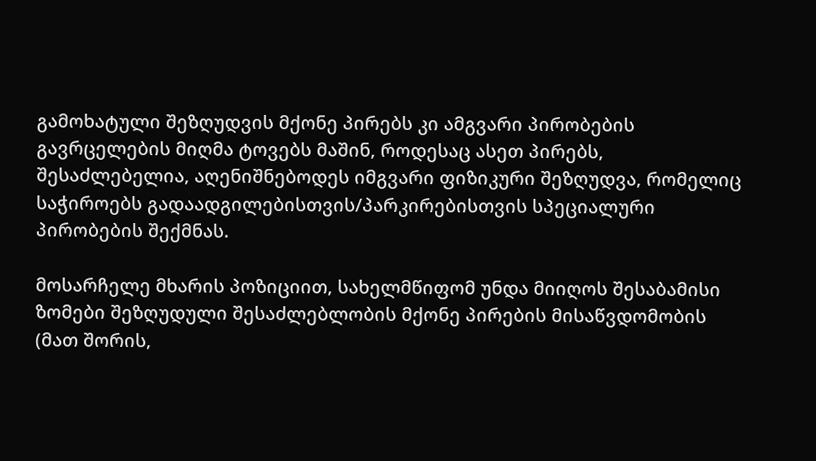გამოხატული შეზღუდვის მქონე პირებს კი ამგვარი პირობების გავრცელების მიღმა ტოვებს მაშინ, როდესაც ასეთ პირებს, შესაძლებელია, აღენიშნებოდეს იმგვარი ფიზიკური შეზღუდვა, რომელიც საჭიროებს გადაადგილებისთვის/პარკირებისთვის სპეციალური პირობების შექმნას.

მოსარჩელე მხარის პოზიციით, სახელმწიფომ უნდა მიიღოს შესაბამისი ზომები შეზღუდული შესაძლებლობის მქონე პირების მისაწვდომობის (მათ შორის,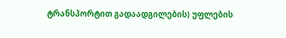ტრანსპორტით გადაადგილების) უფლების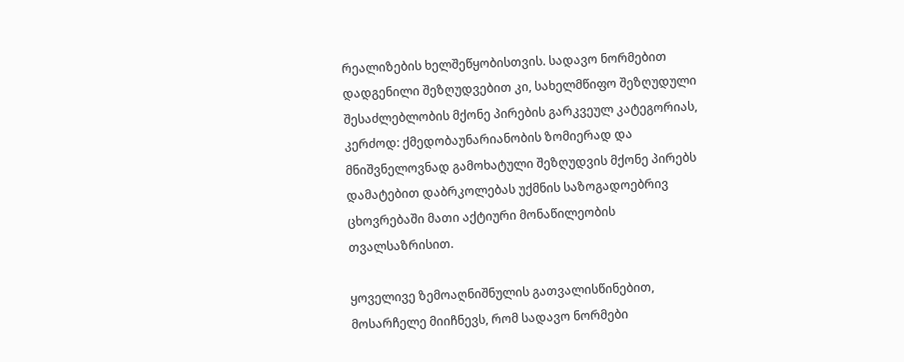რეალიზების ხელშეწყობისთვის. სადავო ნორმებით დადგენილი შეზღუდვებით კი, სახელმწიფო შეზღუდული შესაძლებლობის მქონე პირების გარკვეულ კატეგორიას, კერძოდ: ქმედობაუნარიანობის ზომიერად და მნიშვნელოვნად გამოხატული შეზღუდვის მქონე პირებს დამატებით დაბრკოლებას უქმნის საზოგადოებრივ ცხოვრებაში მათი აქტიური მონაწილეობის თვალსაზრისით.

ყოველივე ზემოაღნიშნულის გათვალისწინებით, მოსარჩელე მიიჩნევს, რომ სადავო ნორმები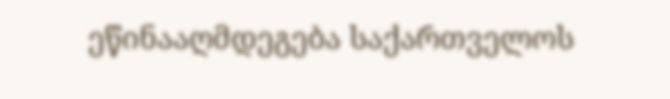ეწინააღმდეგება საქართველოს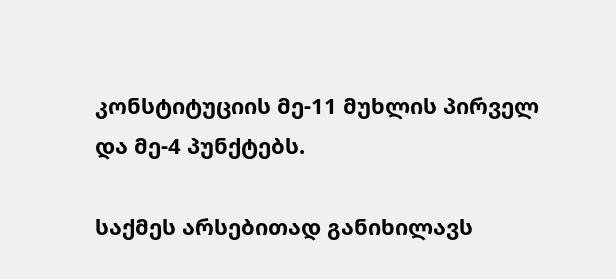კონსტიტუციის მე-11 მუხლის პირველ და მე-4 პუნქტებს.

საქმეს არსებითად განიხილავს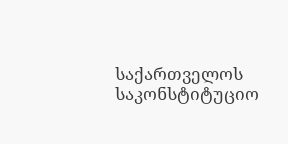საქართველოს საკონსტიტუციო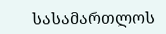სასამართლოს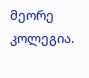მეორე კოლეგია.